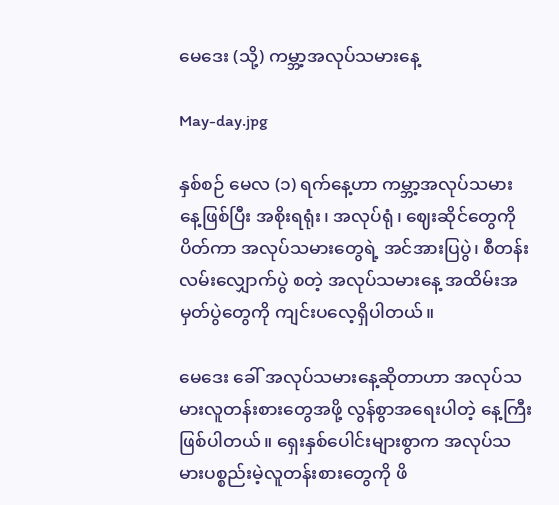မေဒေး (သို့) ကမ္ဘာ့အလုပ်သမားနေ့

May-day.jpg

နှစ်စဉ် မေလ (၁) ရက်နေ့ဟာ ကမ္ဘာ့အလုပ်သမားနေ့ဖြစ်ပြီး အစိုးရရုံး၊ အလုပ်ရုံ၊ ဈေးဆိုင်တွေကို ပိတ်ကာ အလုပ်သမားတွေရဲ့ အင်အားပြပွဲ၊ စီတန်းလမ်းလျှောက်ပွဲ စတဲ့ အလုပ်သမားနေ့ အထိမ်းအမှတ်ပွဲတွေကို ကျင်းပလေ့ရှိပါတယ်။

မေဒေး ခေါ် အလုပ်သမားနေ့ဆိုတာဟာ အလုပ်သမားလူတန်းစားတွေအဖို့ လွန်စွာအရေးပါတဲ့ နေ့ကြီးဖြစ်ပါတယ်။ ရှေးနှစ်ပေါင်းများစွာက အလုပ်သမားပစ္စည်းမဲ့လူတန်းစားတွေကို ဖိ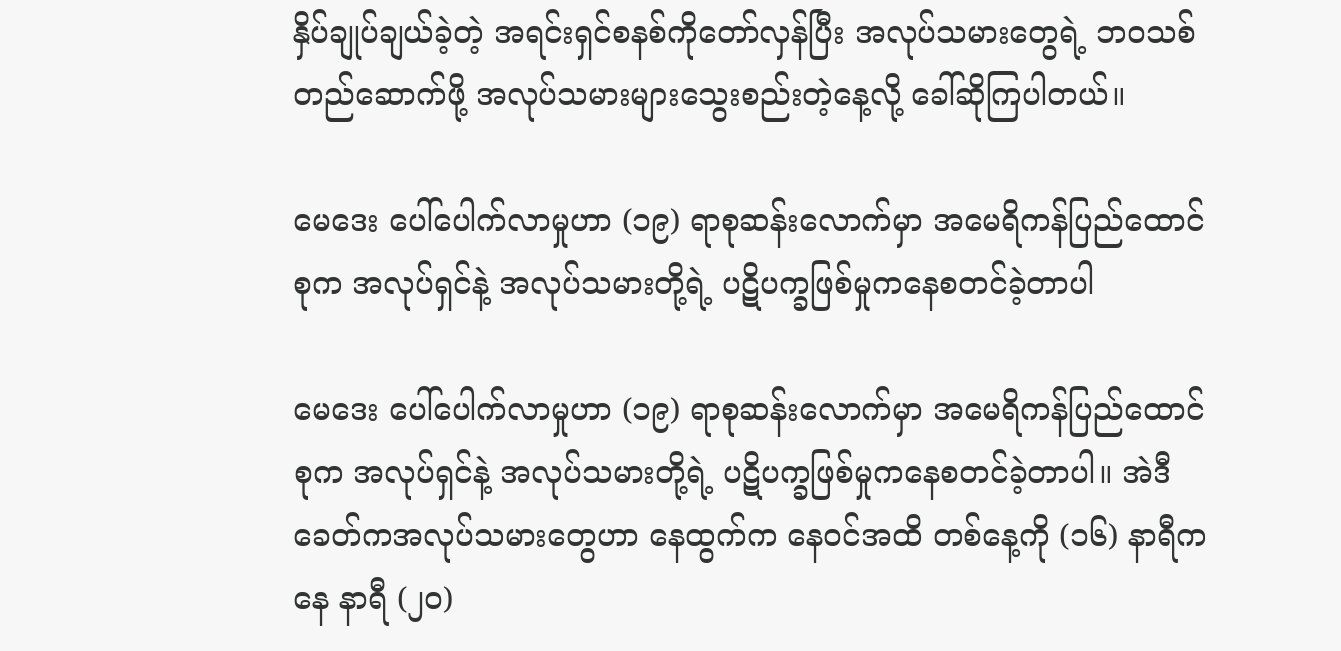နှိပ်ချုပ်ချယ်ခဲ့တဲ့ အရင်းရှင်စနစ်ကိုတော်လှန်ပြီး အလုပ်သမားတွေရဲ့ ဘဝသစ်တည်ဆောက်ဖို့ အလုပ်သမားများသွေးစည်းတဲ့နေ့လို့ ခေါ်ဆိုကြပါတယ်။

မေဒေး ပေါ်ပေါက်လာမှုဟာ (၁၉) ရာစုဆန်းလောက်မှာ အမေရိကန်ပြည်ထောင်စုက အလုပ်ရှင်နဲ့ အလုပ်သမားတို့ရဲ့ ပဋိပက္ခဖြစ်မှုကနေစတင်ခဲ့တာပါ

မေဒေး ပေါ်ပေါက်လာမှုဟာ (၁၉) ရာစုဆန်းလောက်မှာ အမေရိကန်ပြည်ထောင်စုက အလုပ်ရှင်နဲ့ အလုပ်သမားတို့ရဲ့ ပဋိပက္ခဖြစ်မှုကနေစတင်ခဲ့တာပါ။ အဲဒီခေတ်ကအလုပ်သမားတွေဟာ နေထွက်က နေဝင်အထိ တစ်နေ့ကို (၁၆) နာရီကနေ နာရီ (၂၀)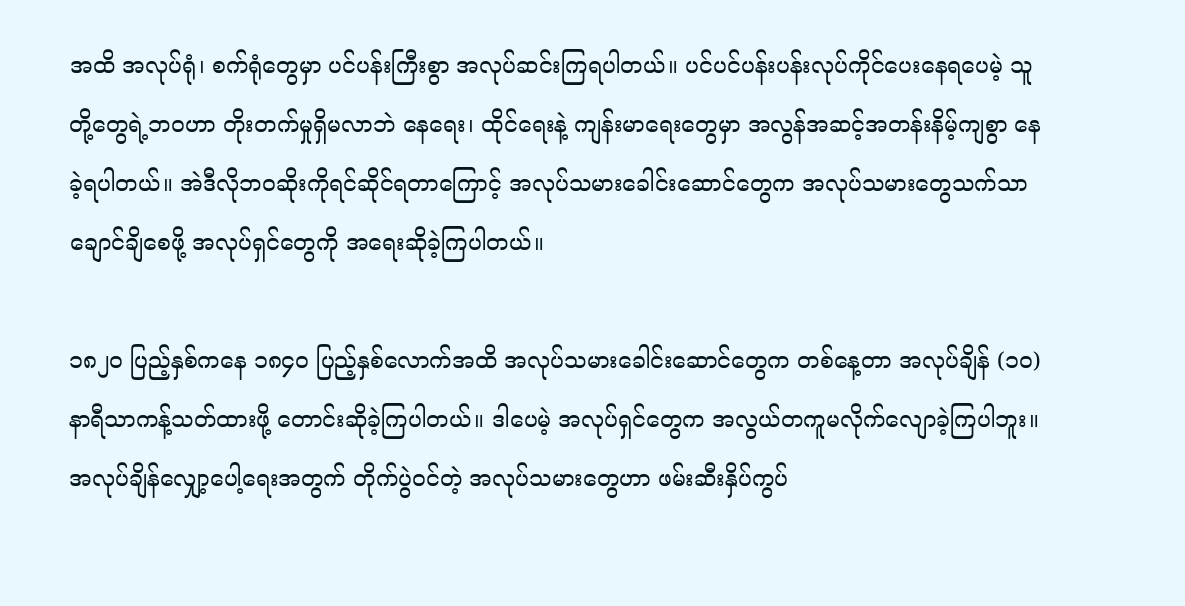အထိ အလုပ်ရုံ၊ စက်ရုံတွေမှာ ပင်ပန်းကြီးစွာ အလုပ်ဆင်းကြရပါတယ်။ ပင်ပင်ပန်းပန်းလုပ်ကိုင်ပေးနေရပေမဲ့ သူတို့တွေရဲ့ဘဝဟာ တိုးတက်မှုရှိမလာဘဲ နေရေး၊ ထိုင်ရေးနဲ့ ကျန်းမာရေးတွေမှာ အလွန်အဆင့်အတန်းနိမ့်ကျစွာ နေခဲ့ရပါတယ်။ အဲဒီလိုဘဝဆိုးကိုရင်ဆိုင်ရတာကြောင့် အလုပ်သမားခေါင်းဆောင်တွေက အလုပ်သမားတွေသက်သာချောင်ချိစေဖို့ အလုပ်ရှင်တွေကို အရေးဆိုခဲ့ကြပါတယ်။

၁၈၂၀ ပြည့်နှစ်ကနေ ၁၈၄၀ ပြည့်နှစ်လောက်အထိ အလုပ်သမားခေါင်းဆောင်တွေက တစ်နေ့တာ အလုပ်ချိန် (၁၀) နာရီသာကန့်သတ်ထားဖို့ တောင်းဆိုခဲ့ကြပါတယ်။ ဒါပေမဲ့ အလုပ်ရှင်တွေက အလွယ်တကူမလိုက်လျောခဲ့ကြပါဘူး။ အလုပ်ချိန်လျှော့ပေါ့ရေးအတွက် တိုက်ပွဲဝင်တဲ့ အလုပ်သမားတွေဟာ ဖမ်းဆီးနှိပ်ကွပ်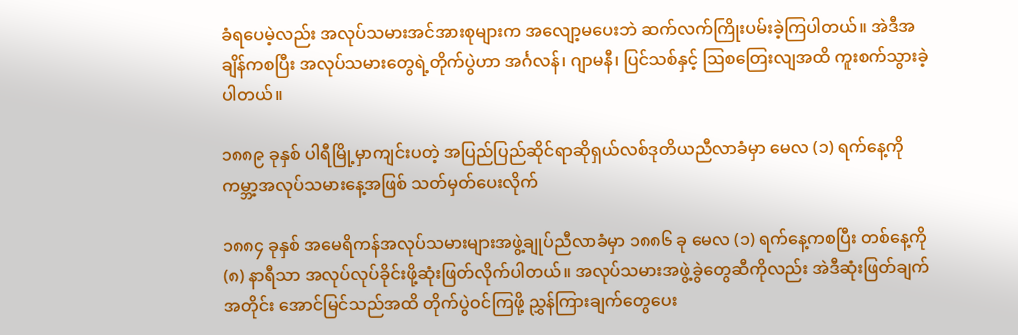ခံရပေမဲ့လည်း အလုပ်သမားအင်အားစုများက အလျော့မပေးဘဲ ဆက်လက်ကြိုးပမ်းခဲ့ကြပါတယ်။ အဲဒီအချိန်ကစပြီး အလုပ်သမားတွေရဲ့တိုက်ပွဲဟာ အင်္ဂလန်၊ ဂျာမနီ၊ ပြင်သစ်နှင့် ဩစတြေးလျအထိ ကူးစက်သွားခဲ့ပါတယ်။

၁၈၈၉ ခုနှစ် ပါရီမြို့မှာကျင်းပတဲ့ အပြည်ပြည်ဆိုင်ရာဆိုရှယ်လစ်ဒုတိယညီလာခံမှာ မေလ (၁) ရက်နေ့ကို ကမ္ဘာ့အလုပ်သမားနေ့အဖြစ် သတ်မှတ်ပေးလိုက်

၁၈၈၄ ခုနှစ် အမေရိကန်အလုပ်သမားများအဖွဲ့ချုပ်ညီလာခံမှာ ၁၈၈၆ ခု မေလ (၁) ရက်နေ့ကစပြီး တစ်နေ့ကို (၈) နာရီသာ အလုပ်လုပ်ခိုင်းဖို့ဆုံးဖြတ်လိုက်ပါတယ်။ အလုပ်သမားအဖွဲ့ခွဲတွေဆီကိုလည်း အဲဒီဆုံးဖြတ်ချက်အတိုင်း အောင်မြင်သည်အထိ တိုက်ပွဲဝင်ကြဖို့ ညွှန်ကြားချက်တွေပေး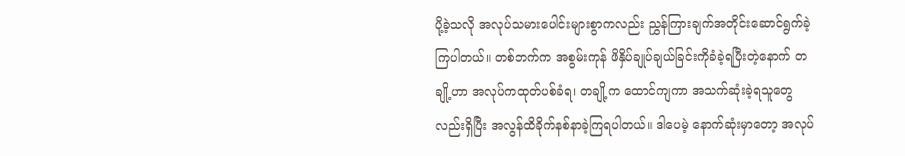ပို့ခဲ့သလို အလုပ်သမားပေါင်းများစွာကလည်း ညွှန်ကြားချက်အတိုင်းဆောင်ရွက်ခဲ့ကြပါတယ်။ တစ်ဘက်က အစွမ်းကုန် ဖိနှိပ်ချုပ်ချယ်ခြင်းကိုခံခဲ့ရပြီးတဲ့နောက် တချို့ဟာ အလုပ်ကထုတ်ပစ်ခံရ၊ တချို့က ထောင်ကျကာ အသက်ဆုံးခဲ့ရသူတွေလည်းရှိပြီး အလွန်ထိခိုက်နစ်နာခဲ့ကြရပါတယ်။ ဒါပေမဲ့ နောက်ဆုံးမှာတော့ အလုပ်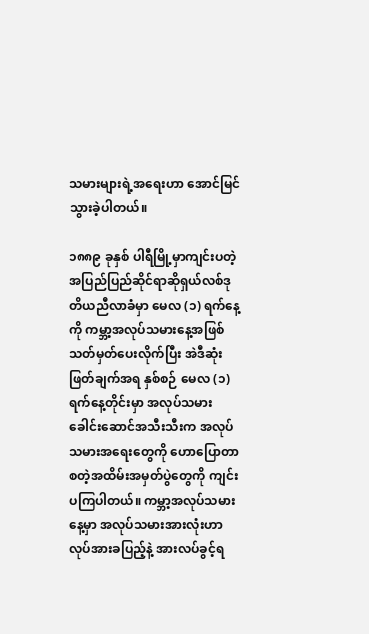သမားများရဲ့အရေးဟာ အောင်မြင်သွားခဲ့ပါတယ်။

၁၈၈၉ ခုနှစ် ပါရီမြို့မှာကျင်းပတဲ့ အပြည်ပြည်ဆိုင်ရာဆိုရှယ်လစ်ဒုတိယညီလာခံမှာ မေလ (၁) ရက်နေ့ကို ကမ္ဘာ့အလုပ်သမားနေ့အဖြစ် သတ်မှတ်ပေးလိုက်ပြီး အဲဒီဆုံးဖြတ်ချက်အရ နှစ်စဉ် မေလ (၁) ရက်နေ့တိုင်းမှာ အလုပ်သမားခေါင်းဆောင်အသီးသီးက အလုပ်သမားအရေးတွေကို ဟောပြောတာ စတဲ့အထိမ်းအမှတ်ပွဲတွေကို ကျင်းပကြပါတယ်။ ကမ္ဘာ့အလုပ်သမားနေ့မှာ အလုပ်သမားအားလုံးဟာ လုပ်အားခပြည့်နဲ့ အားလပ်ခွင့်ရ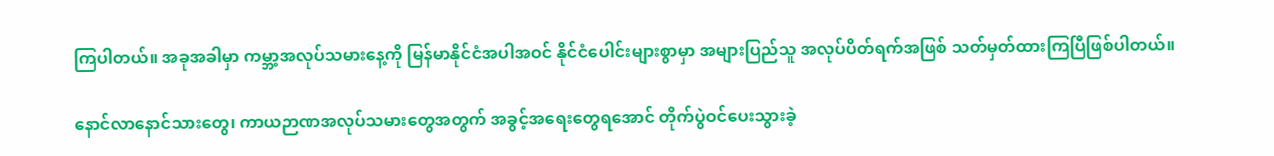ကြပါတယ်။ အခုအခါမှာ ကမ္ဘာ့အလုပ်သမားနေ့ကို မြန်မာနိုင်ငံအပါအဝင် နိုင်ငံပေါင်းများစွာမှာ အများပြည်သူ အလုပ်ပိတ်ရက်အဖြစ် သတ်မှတ်ထားကြပြီဖြစ်ပါတယ်။

နောင်လာနောင်သားတွေ၊ ကာယဉာဏအလုပ်သမားတွေအတွက် အခွင့်အရေးတွေရအောင် တိုက်ပွဲဝင်ပေးသွားခဲ့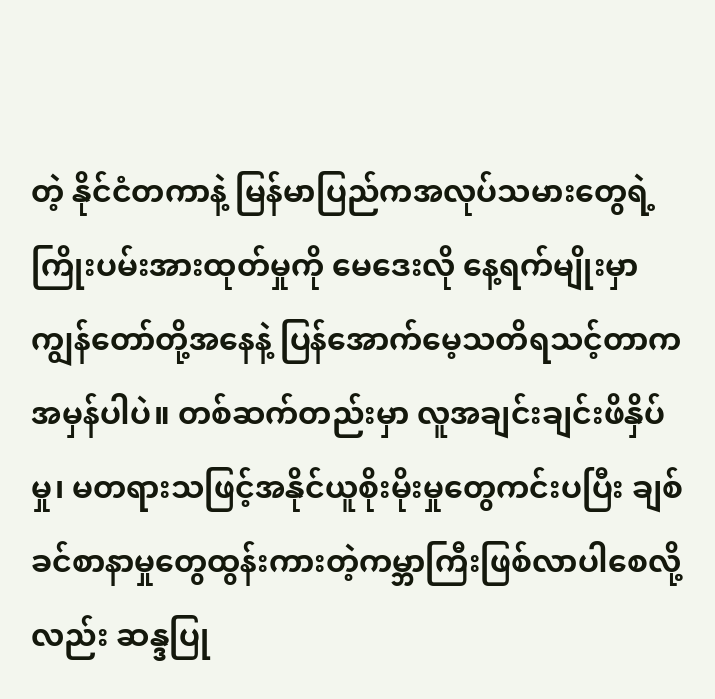တဲ့ နိုင်ငံတကာနဲ့ မြန်မာပြည်ကအလုပ်သမားတွေရဲ့ ကြိုးပမ်းအားထုတ်မှုကို မေဒေးလို နေ့ရက်မျိုးမှာ ကျွန်တော်တို့အနေနဲ့ ပြန်အောက်မေ့သတိရသင့်တာကအမှန်ပါပဲ။ တစ်ဆက်တည်းမှာ လူအချင်းချင်းဖိနှိပ်မှု၊ မတရားသဖြင့်အနိုင်ယူစိုးမိုးမှုတွေကင်းပပြီး ချစ်ခင်စာနာမှုတွေထွန်းကားတဲ့ကမ္ဘာကြီးဖြစ်လာပါစေလို့လည်း ဆန္ဒပြု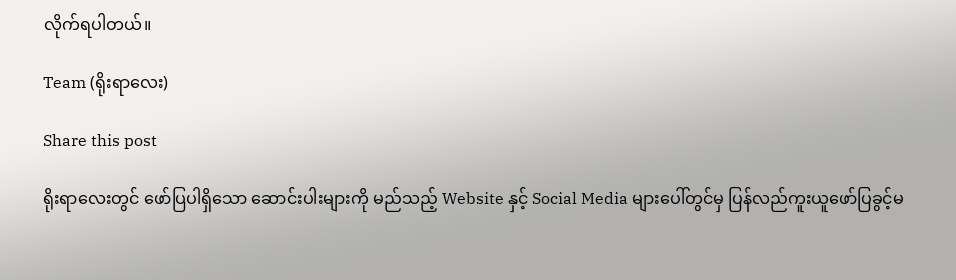လိုက်ရပါတယ်။

Team (ရိုးရာလေး)

Share this post

ရိုးရာလေးတွင် ဖော်ပြပါရှိသော ဆောင်းပါးများကို မည်သည့် Website နှင့် Social Media များပေါ်တွင်မှ ပြန်လည်ကူးယူဖော်ပြခွင့်မ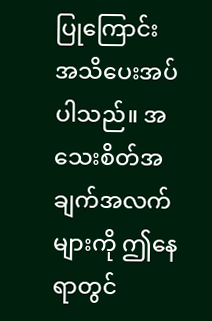ပြုကြောင်း အသိပေးအပ်ပါသည်။ အသေးစိတ်အချက်အလက်များကို ဤနေရာတွင်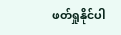ဖတ်ရှုနိုင်ပါ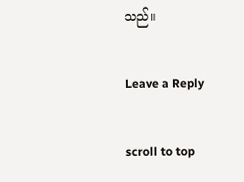သည်။

Leave a Reply

scroll to top